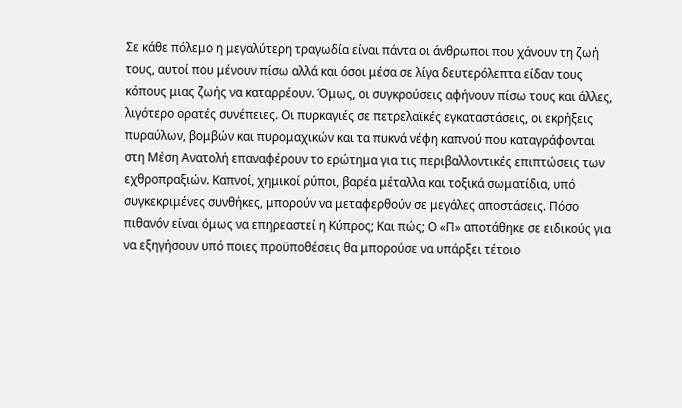Σε κάθε πόλεμο η μεγαλύτερη τραγωδία είναι πάντα οι άνθρωποι που χάνουν τη ζωή τους, αυτοί που μένουν πίσω αλλά και όσοι μέσα σε λίγα δευτερόλεπτα είδαν τους κόπους μιας ζωής να καταρρέουν. Όμως, οι συγκρούσεις αφήνουν πίσω τους και άλλες, λιγότερο ορατές συνέπειες. Οι πυρκαγιές σε πετρελαϊκές εγκαταστάσεις, οι εκρήξεις πυραύλων, βομβών και πυρομαχικών και τα πυκνά νέφη καπνού που καταγράφονται στη Μέση Ανατολή επαναφέρουν το ερώτημα για τις περιβαλλοντικές επιπτώσεις των εχθροπραξιών. Καπνοί, χημικοί ρύποι, βαρέα μέταλλα και τοξικά σωματίδια, υπό συγκεκριμένες συνθήκες, μπορούν να μεταφερθούν σε μεγάλες αποστάσεις. Πόσο πιθανόν είναι όμως να επηρεαστεί η Κύπρος; Και πώς; Ο «Π» αποτάθηκε σε ειδικούς για να εξηγήσουν υπό ποιες προϋποθέσεις θα μπορούσε να υπάρξει τέτοιο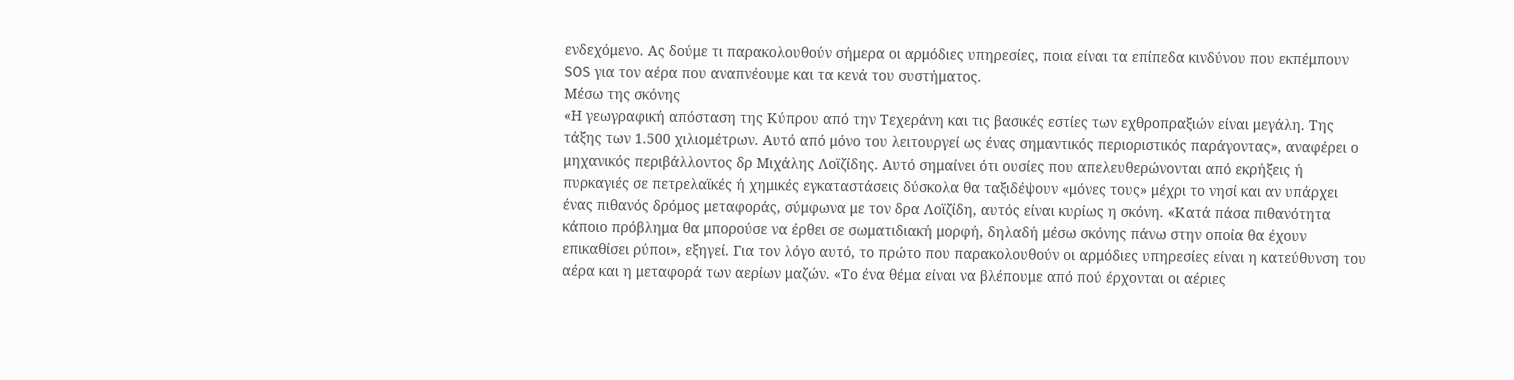ενδεχόμενο. Ας δούμε τι παρακολουθούν σήμερα οι αρμόδιες υπηρεσίες, ποια είναι τα επίπεδα κινδύνου που εκπέμπουν SOS για τον αέρα που αναπνέουμε και τα κενά του συστήματος.
Μέσω της σκόνης
«Η γεωγραφική απόσταση της Κύπρου από την Τεχεράνη και τις βασικές εστίες των εχθροπραξιών είναι μεγάλη. Της τάξης των 1.500 χιλιομέτρων. Αυτό από μόνο του λειτουργεί ως ένας σημαντικός περιοριστικός παράγοντας», αναφέρει ο μηχανικός περιβάλλοντος δρ Μιχάλης Λοϊζίδης. Αυτό σημαίνει ότι ουσίες που απελευθερώνονται από εκρήξεις ή πυρκαγιές σε πετρελαϊκές ή χημικές εγκαταστάσεις δύσκολα θα ταξιδέψουν «μόνες τους» μέχρι το νησί και αν υπάρχει ένας πιθανός δρόμος μεταφοράς, σύμφωνα με τον δρα Λοϊζίδη, αυτός είναι κυρίως η σκόνη. «Κατά πάσα πιθανότητα κάποιο πρόβλημα θα μπορούσε να έρθει σε σωματιδιακή μορφή, δηλαδή μέσω σκόνης πάνω στην οποία θα έχουν επικαθίσει ρύποι», εξηγεί. Για τον λόγο αυτό, το πρώτο που παρακολουθούν οι αρμόδιες υπηρεσίες είναι η κατεύθυνση του αέρα και η μεταφορά των αερίων μαζών. «Το ένα θέμα είναι να βλέπουμε από πού έρχονται οι αέριες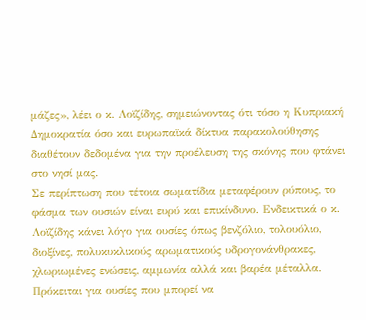μάζες», λέει ο κ. Λοϊζίδης, σημειώνοντας ότι τόσο η Κυπριακή Δημοκρατία όσο και ευρωπαϊκά δίκτυα παρακολούθησης διαθέτουν δεδομένα για την προέλευση της σκόνης που φτάνει στο νησί μας.
Σε περίπτωση που τέτοια σωματίδια μεταφέρουν ρύπους, το φάσμα των ουσιών είναι ευρύ και επικίνδυνο. Ενδεικτικά ο κ. Λοϊζίδης κάνει λόγο για ουσίες όπως βενζόλιο, τολουόλιο, διοξίνες, πολυκυκλικούς αρωματικούς υδρογονάνθρακες, χλωριωμένες ενώσεις, αμμωνία αλλά και βαρέα μέταλλα. Πρόκειται για ουσίες που μπορεί να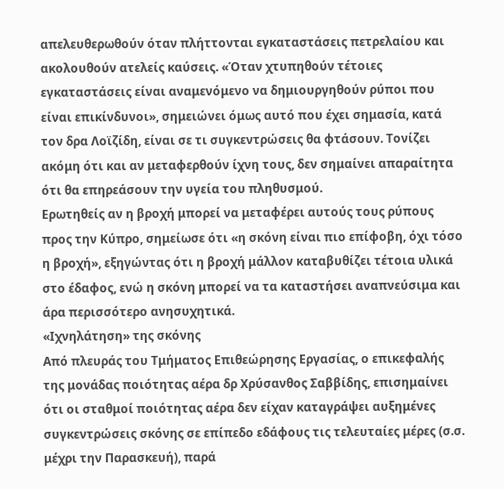απελευθερωθούν όταν πλήττονται εγκαταστάσεις πετρελαίου και ακολουθούν ατελείς καύσεις. «Όταν χτυπηθούν τέτοιες εγκαταστάσεις είναι αναμενόμενο να δημιουργηθούν ρύποι που είναι επικίνδυνοι», σημειώνει όμως αυτό που έχει σημασία, κατά τον δρα Λοϊζίδη, είναι σε τι συγκεντρώσεις θα φτάσουν. Τονίζει ακόμη ότι και αν μεταφερθούν ίχνη τους, δεν σημαίνει απαραίτητα ότι θα επηρεάσουν την υγεία του πληθυσμού.
Ερωτηθείς αν η βροχή μπορεί να μεταφέρει αυτούς τους ρύπους προς την Κύπρο, σημείωσε ότι «η σκόνη είναι πιο επίφοβη, όχι τόσο η βροχή», εξηγώντας ότι η βροχή μάλλον καταβυθίζει τέτοια υλικά στο έδαφος, ενώ η σκόνη μπορεί να τα καταστήσει αναπνεύσιμα και άρα περισσότερο ανησυχητικά.
«Ιχνηλάτηση» της σκόνης
Από πλευράς του Τμήματος Επιθεώρησης Εργασίας, ο επικεφαλής της μονάδας ποιότητας αέρα δρ Χρύσανθος Σαββίδης, επισημαίνει ότι οι σταθμοί ποιότητας αέρα δεν είχαν καταγράψει αυξημένες συγκεντρώσεις σκόνης σε επίπεδο εδάφους τις τελευταίες μέρες (σ.σ. μέχρι την Παρασκευή), παρά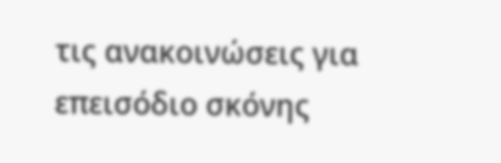τις ανακοινώσεις για επεισόδιο σκόνης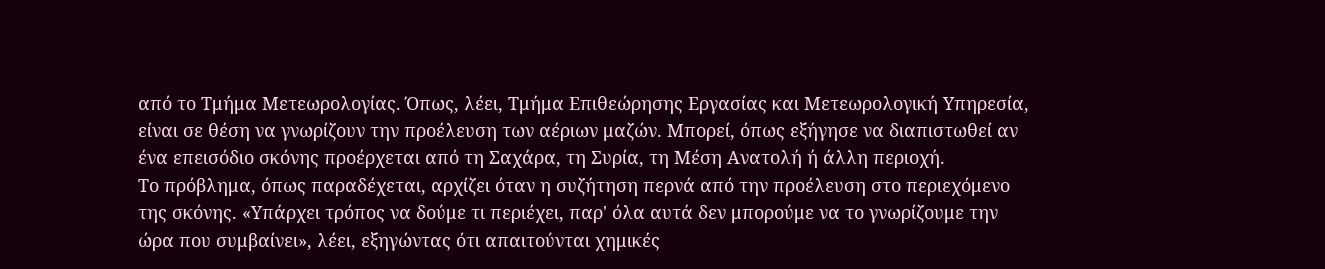από το Τμήμα Μετεωρολογίας. Όπως, λέει, Τμήμα Επιθεώρησης Εργασίας και Μετεωρολογική Υπηρεσία, είναι σε θέση να γνωρίζουν την προέλευση των αέριων μαζών. Μπορεί, όπως εξήγησε να διαπιστωθεί αν ένα επεισόδιο σκόνης προέρχεται από τη Σαχάρα, τη Συρία, τη Μέση Ανατολή ή άλλη περιοχή.
Το πρόβλημα, όπως παραδέχεται, αρχίζει όταν η συζήτηση περνά από την προέλευση στο περιεχόμενο της σκόνης. «Υπάρχει τρόπος να δούμε τι περιέχει, παρ' όλα αυτά δεν μπορούμε να το γνωρίζουμε την ώρα που συμβαίνει», λέει, εξηγώντας ότι απαιτούνται χημικές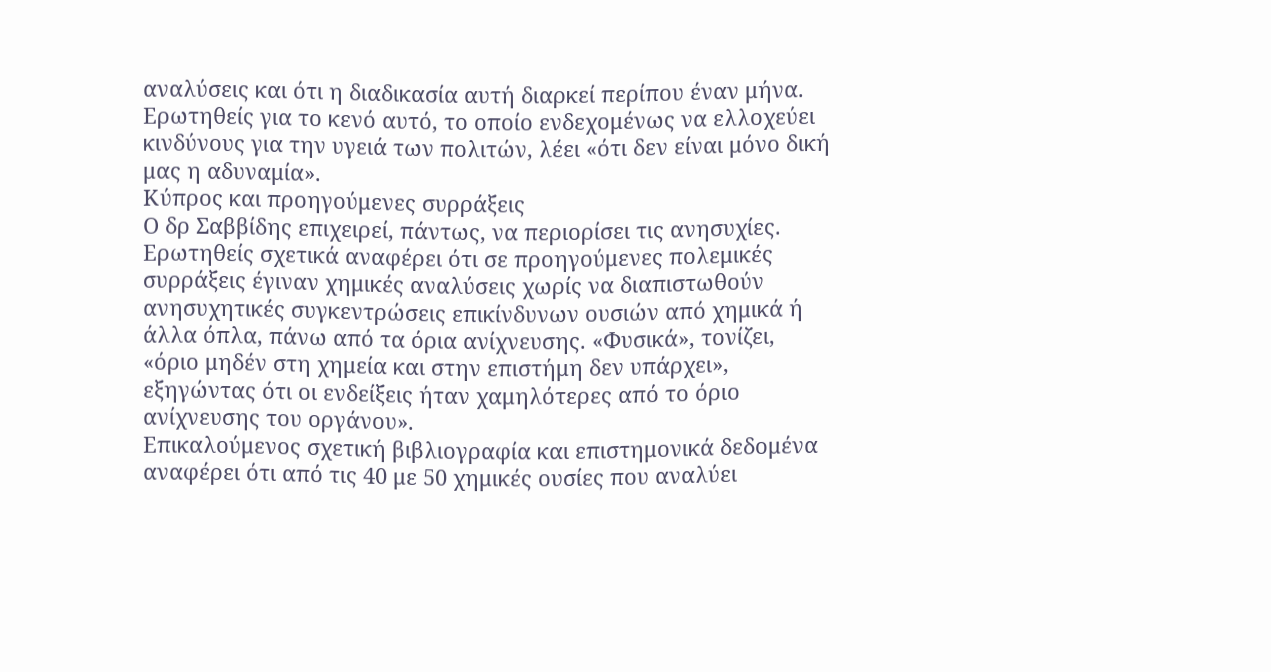αναλύσεις και ότι η διαδικασία αυτή διαρκεί περίπου έναν μήνα. Ερωτηθείς για το κενό αυτό, το οποίο ενδεχομένως να ελλοχεύει κινδύνους για την υγειά των πολιτών, λέει «ότι δεν είναι μόνο δική μας η αδυναμία».
Κύπρος και προηγούμενες συρράξεις
Ο δρ Σαββίδης επιχειρεί, πάντως, να περιορίσει τις ανησυχίες. Ερωτηθείς σχετικά αναφέρει ότι σε προηγούμενες πολεμικές συρράξεις έγιναν χημικές αναλύσεις χωρίς να διαπιστωθούν ανησυχητικές συγκεντρώσεις επικίνδυνων ουσιών από χημικά ή άλλα όπλα, πάνω από τα όρια ανίχνευσης. «Φυσικά», τονίζει, «όριο μηδέν στη χημεία και στην επιστήμη δεν υπάρχει», εξηγώντας ότι οι ενδείξεις ήταν χαμηλότερες από το όριο ανίχνευσης του οργάνου».
Επικαλούμενος σχετική βιβλιογραφία και επιστημονικά δεδομένα αναφέρει ότι από τις 40 με 50 χημικές ουσίες που αναλύει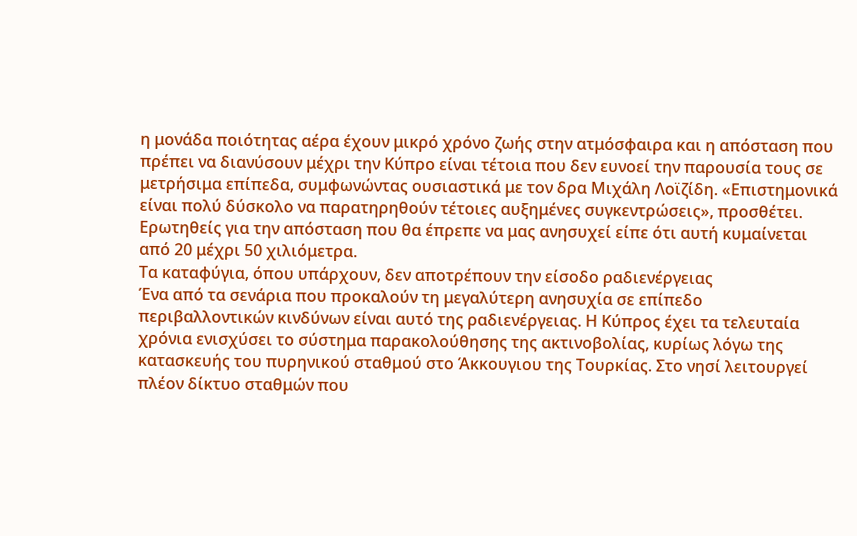η μονάδα ποιότητας αέρα έχουν μικρό χρόνο ζωής στην ατμόσφαιρα και η απόσταση που πρέπει να διανύσουν μέχρι την Κύπρο είναι τέτοια που δεν ευνοεί την παρουσία τους σε μετρήσιμα επίπεδα, συμφωνώντας ουσιαστικά με τον δρα Μιχάλη Λοϊζίδη. «Επιστημονικά είναι πολύ δύσκολο να παρατηρηθούν τέτοιες αυξημένες συγκεντρώσεις», προσθέτει. Ερωτηθείς για την απόσταση που θα έπρεπε να μας ανησυχεί είπε ότι αυτή κυμαίνεται από 20 μέχρι 50 χιλιόμετρα.
Τα καταφύγια, όπου υπάρχουν, δεν αποτρέπουν την είσοδο ραδιενέργειας
Ένα από τα σενάρια που προκαλούν τη μεγαλύτερη ανησυχία σε επίπεδο περιβαλλοντικών κινδύνων είναι αυτό της ραδιενέργειας. Η Κύπρος έχει τα τελευταία χρόνια ενισχύσει το σύστημα παρακολούθησης της ακτινοβολίας, κυρίως λόγω της κατασκευής του πυρηνικού σταθμού στο Άκκουγιου της Τουρκίας. Στο νησί λειτουργεί πλέον δίκτυο σταθμών που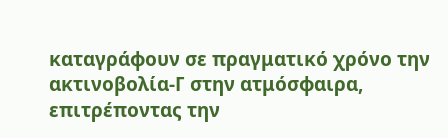καταγράφουν σε πραγματικό χρόνο την ακτινοβολία-Γ στην ατμόσφαιρα, επιτρέποντας την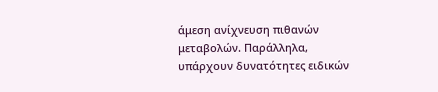άμεση ανίχνευση πιθανών μεταβολών. Παράλληλα, υπάρχουν δυνατότητες ειδικών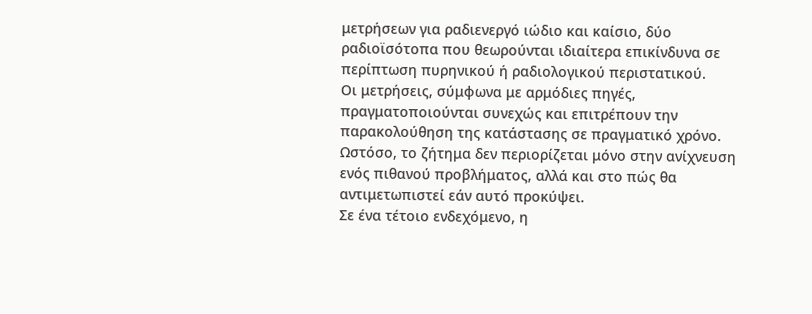μετρήσεων για ραδιενεργό ιώδιο και καίσιο, δύο ραδιοϊσότοπα που θεωρούνται ιδιαίτερα επικίνδυνα σε περίπτωση πυρηνικού ή ραδιολογικού περιστατικού.
Οι μετρήσεις, σύμφωνα με αρμόδιες πηγές, πραγματοποιούνται συνεχώς και επιτρέπουν την παρακολούθηση της κατάστασης σε πραγματικό χρόνο. Ωστόσο, το ζήτημα δεν περιορίζεται μόνο στην ανίχνευση ενός πιθανού προβλήματος, αλλά και στο πώς θα αντιμετωπιστεί εάν αυτό προκύψει.
Σε ένα τέτοιο ενδεχόμενο, η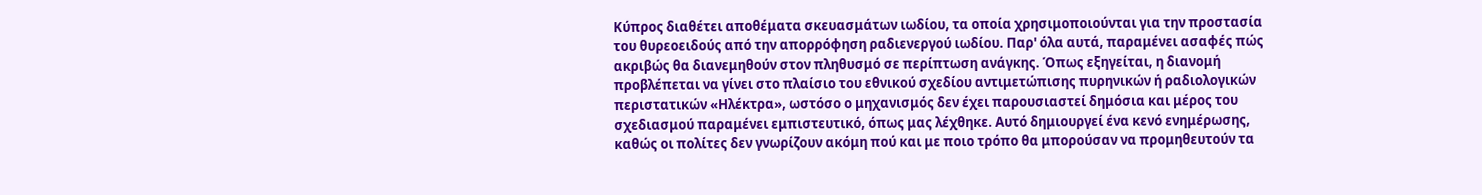Κύπρος διαθέτει αποθέματα σκευασμάτων ιωδίου, τα οποία χρησιμοποιούνται για την προστασία του θυρεοειδούς από την απορρόφηση ραδιενεργού ιωδίου. Παρ' όλα αυτά, παραμένει ασαφές πώς ακριβώς θα διανεμηθούν στον πληθυσμό σε περίπτωση ανάγκης. Όπως εξηγείται, η διανομή προβλέπεται να γίνει στο πλαίσιο του εθνικού σχεδίου αντιμετώπισης πυρηνικών ή ραδιολογικών περιστατικών «Ηλέκτρα», ωστόσο ο μηχανισμός δεν έχει παρουσιαστεί δημόσια και μέρος του σχεδιασμού παραμένει εμπιστευτικό, όπως μας λέχθηκε. Αυτό δημιουργεί ένα κενό ενημέρωσης, καθώς οι πολίτες δεν γνωρίζουν ακόμη πού και με ποιο τρόπο θα μπορούσαν να προμηθευτούν τα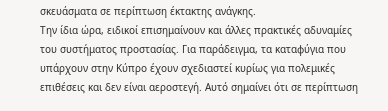σκευάσματα σε περίπτωση έκτακτης ανάγκης.
Την ίδια ώρα, ειδικοί επισημαίνουν και άλλες πρακτικές αδυναμίες του συστήματος προστασίας. Για παράδειγμα, τα καταφύγια που υπάρχουν στην Κύπρο έχουν σχεδιαστεί κυρίως για πολεμικές επιθέσεις και δεν είναι αεροστεγή. Αυτό σημαίνει ότι σε περίπτωση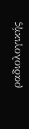ραδιολογικής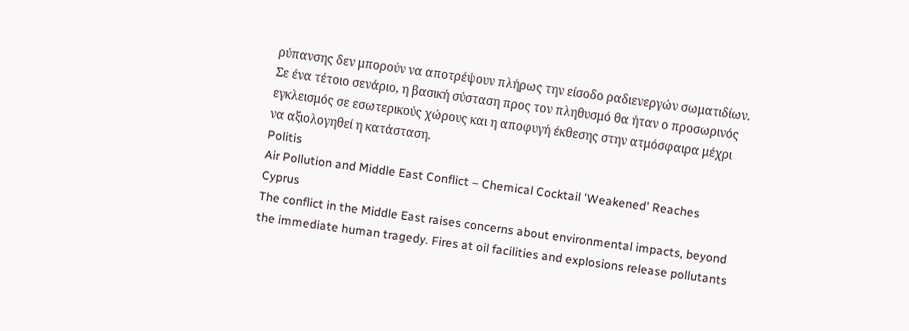ρύπανσης δεν μπορούν να αποτρέψουν πλήρως την είσοδο ραδιενεργών σωματιδίων. Σε ένα τέτοιο σενάριο, η βασική σύσταση προς τον πληθυσμό θα ήταν ο προσωρινός εγκλεισμός σε εσωτερικούς χώρους και η αποφυγή έκθεσης στην ατμόσφαιρα μέχρι να αξιολογηθεί η κατάσταση.
Politis
Air Pollution and Middle East Conflict – Chemical Cocktail 'Weakened' Reaches Cyprus
The conflict in the Middle East raises concerns about environmental impacts, beyond the immediate human tragedy. Fires at oil facilities and explosions release pollutants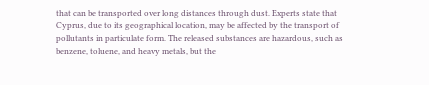that can be transported over long distances through dust. Experts state that Cyprus, due to its geographical location, may be affected by the transport of pollutants in particulate form. The released substances are hazardous, such as benzene, toluene, and heavy metals, but the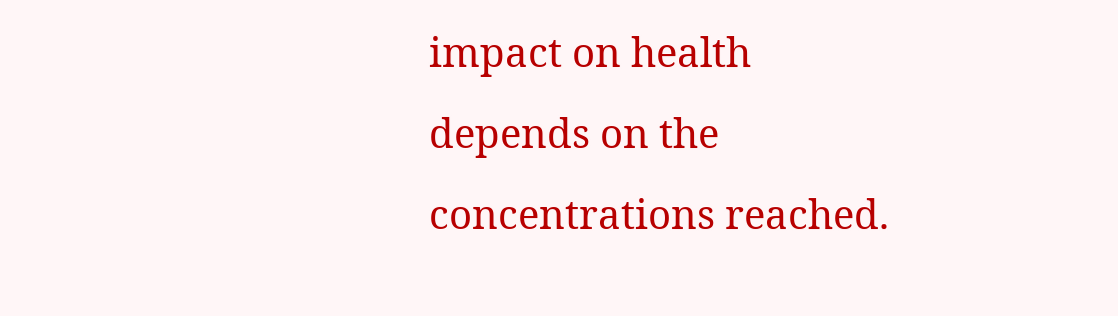impact on health depends on the concentrations reached.